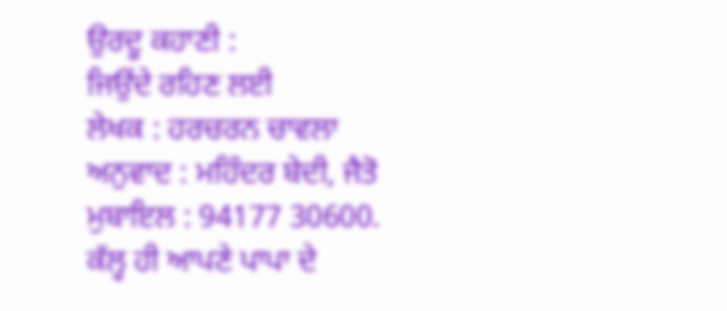ਉਰਦੂ ਕਹਾਣੀ :
ਜਿਉਂਦੇ ਰਹਿਣ ਲਈ
ਲੇਖਕ : ਹਰਚਰਨ ਚਾਵਲਾ
ਅਨੁਵਾਦ : ਮਹਿੰਦਰ ਬੇਦੀ, ਜੈਤੋ
ਮੁਬਾਇਲ : 94177 30600.
ਕੱਲ੍ਹ ਹੀ ਆਪਣੇ ਪਾਪਾ ਦੇ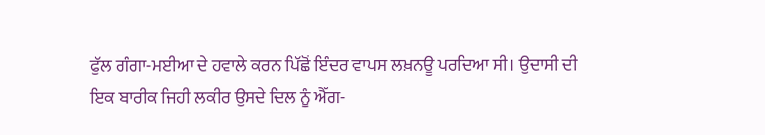ਫੁੱਲ ਗੰਗਾ-ਮਈਆ ਦੇ ਹਵਾਲੇ ਕਰਨ ਪਿੱਛੋਂ ਇੰਦਰ ਵਾਪਸ ਲਖ਼ਨਊ ਪਰਦਿਆ ਸੀ। ਉਦਾਸੀ ਦੀ ਇਕ ਬਾਰੀਕ ਜਿਹੀ ਲਕੀਰ ਉਸਦੇ ਦਿਲ ਨੂੰ ਐੱਗ-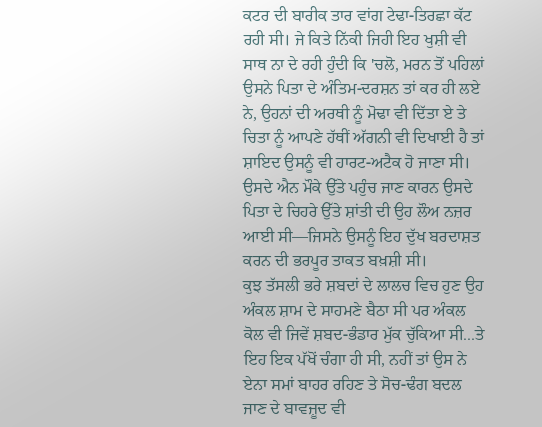ਕਟਰ ਦੀ ਬਾਰੀਕ ਤਾਰ ਵਾਂਗ ਟੇਢਾ-ਤਿਰਛਾ ਕੱਟ ਰਹੀ ਸੀ। ਜੇ ਕਿਤੇ ਨਿੱਕੀ ਜਿਹੀ ਇਹ ਖੁਸ਼ੀ ਵੀ ਸਾਥ ਨਾ ਦੇ ਰਹੀ ਹੁੰਦੀ ਕਿ 'ਚਲੋ, ਮਰਨ ਤੋਂ ਪਹਿਲਾਂ ਉਸਨੇ ਪਿਤਾ ਦੇ ਅੰਤਿਮ-ਦਰਸ਼ਨ ਤਾਂ ਕਰ ਹੀ ਲਏ ਨੇ, ਉਹਨਾਂ ਦੀ ਅਰਥੀ ਨੂੰ ਮੋਢਾ ਵੀ ਦਿੱਤਾ ਏ ਤੇ ਚਿਤਾ ਨੂੰ ਆਪਣੇ ਹੱਥੀਂ ਅੱਗਨੀ ਵੀ ਦਿਖਾਈ ਹੈ ਤਾਂ ਸ਼ਾਇਦ ਉਸਨੂੰ ਵੀ ਹਾਰਟ-ਅਟੈਕ ਹੋ ਜਾਣਾ ਸੀ। ਉਸਦੇ ਐਨ ਮੌਕੇ ਉੱਤੇ ਪਹੁੰਚ ਜਾਣ ਕਾਰਨ ਉਸਦੇ ਪਿਤਾ ਦੇ ਚਿਹਰੇ ਉੱਤੇ ਸ਼ਾਂਤੀ ਦੀ ਉਹ ਲੌਅ ਨਜ਼ਰ ਆਈ ਸੀ—ਜਿਸਨੇ ਉਸਨੂੰ ਇਹ ਦੁੱਖ ਬਰਦਾਸ਼ਤ ਕਰਨ ਦੀ ਭਰਪੂਰ ਤਾਕਤ ਬਖ਼ਸ਼ੀ ਸੀ।
ਕੁਝ ਤੱਸਲੀ ਭਰੇ ਸ਼ਬਦਾਂ ਦੇ ਲਾਲਚ ਵਿਚ ਹੁਣ ਉਹ ਅੰਕਲ ਸ਼ਾਮ ਦੇ ਸਾਹਮਣੇ ਬੈਠਾ ਸੀ ਪਰ ਅੰਕਲ ਕੋਲ ਵੀ ਜਿਵੇਂ ਸ਼ਬਦ-ਭੰਡਾਰ ਮੁੱਕ ਚੁੱਕਿਆ ਸੀ...ਤੇ ਇਹ ਇਕ ਪੱਖੋਂ ਚੰਗਾ ਹੀ ਸੀ, ਨਹੀਂ ਤਾਂ ਉਸ ਨੇ ਏਨਾ ਸਮਾਂ ਬਾਹਰ ਰਹਿਣ ਤੇ ਸੋਚ-ਢੰਗ ਬਦਲ ਜਾਣ ਦੇ ਬਾਵਜ਼ੂਦ ਵੀ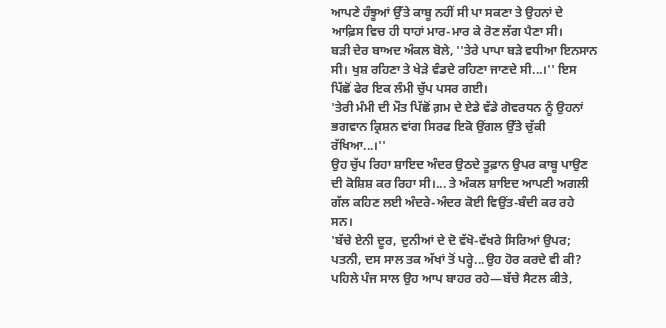ਆਪਣੇ ਹੰਝੂਆਂ ਉੱਤੇ ਕਾਬੂ ਨਹੀਂ ਸੀ ਪਾ ਸਕਣਾ ਤੇ ਉਹਨਾਂ ਦੇ ਆਫ਼ਿਸ ਵਿਚ ਹੀ ਧਾਹਾਂ ਮਾਰ-ਮਾਰ ਕੇ ਰੋਣ ਲੱਗ ਪੈਣਾ ਸੀ।
ਬੜੀ ਦੇਰ ਬਾਅਦ ਅੰਕਲ ਬੋਲੇ, ''ਤੇਰੇ ਪਾਪਾ ਬੜੇ ਵਧੀਆ ਇਨਸਾਨ ਸੀ। ਖੁਸ਼ ਰਹਿਣਾ ਤੇ ਖੇੜੇ ਵੰਡਦੇ ਰਹਿਣਾ ਜਾਣਦੇ ਸੀ...।'' ਇਸ ਪਿੱਛੋਂ ਫੇਰ ਇਕ ਲੰਮੀ ਚੁੱਪ ਪਸਰ ਗਈ।
'ਤੇਰੀ ਮੰਮੀ ਦੀ ਮੌਤ ਪਿੱਛੋਂ ਗ਼ਮ ਦੇ ਏਡੇ ਵੱਡੇ ਗੋਵਰਧਨ ਨੂੰ ਉਹਨਾਂ ਭਗਵਾਨ ਕ੍ਰਿਸ਼ਨ ਵਾਂਗ ਸਿਰਫ ਇਕੋ ਉਂਗਲ ਉੱਤੇ ਚੁੱਕੀ ਰੱਖਿਆ...।''
ਉਹ ਚੁੱਪ ਰਿਹਾ ਸ਼ਾਇਦ ਅੰਦਰ ਉਠਦੇ ਤੂਫ਼ਾਨ ਉਪਰ ਕਾਬੂ ਪਾਉਣ ਦੀ ਕੋਸ਼ਿਸ਼ ਕਰ ਰਿਹਾ ਸੀ।... ਤੇ ਅੰਕਲ ਸ਼ਾਇਦ ਆਪਣੀ ਅਗਲੀ ਗੱਲ ਕਹਿਣ ਲਈ ਅੰਦਰੇ-ਅੰਦਰ ਕੋਈ ਵਿਉਂਤ-ਬੰਦੀ ਕਰ ਰਹੇ ਸਨ।
'ਬੱਚੇ ਏਨੀ ਦੂਰ, ਦੁਨੀਆਂ ਦੇ ਦੋ ਵੱਖੋ-ਵੱਖਰੇ ਸਿਰਿਆਂ ਉਪਰ; ਪਤਨੀ, ਦਸ ਸਾਲ ਤਕ ਅੱਖਾਂ ਤੋਂ ਪਰ੍ਹੇ...ਉਹ ਹੋਰ ਕਰਦੇ ਵੀ ਕੀ? ਪਹਿਲੇ ਪੰਜ ਸਾਲ ਉਹ ਆਪ ਬਾਹਰ ਰਹੇ—ਬੱਚੇ ਸੈਟਲ ਕੀਤੇ,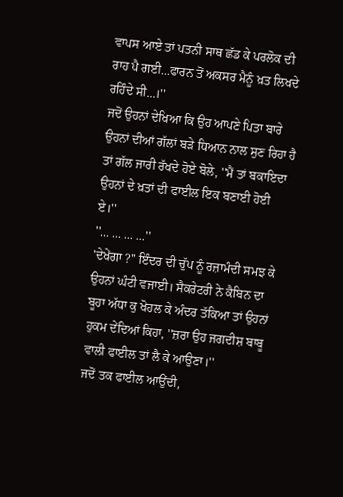ਵਾਪਸ ਆਏ ਤਾਂ ਪਤਨੀ ਸਾਥ ਛੱਡ ਕੇ ਪਰਲੋਕ ਦੀ ਰਾਹ ਪੈ ਗਈ...ਫਾਰਨ ਤੋਂ ਅਕਸਰ ਮੈਨੂੰ ਖ਼ਤ ਲਿਖਦੇ ਰਹਿੰਦੇ ਸੀ...।''
ਜਦੋਂ ਉਹਨਾਂ ਦੇਖਿਆ ਕਿ ਉਹ ਆਪਣੇ ਪਿਤਾ ਬਾਰੇ ਉਹਨਾਂ ਦੀਆਂ ਗੱਲਾਂ ਬੜੇ ਧਿਆਨ ਨਾਲ ਸੁਣ ਰਿਹਾ ਹੈ ਤਾਂ ਗੱਲ ਜਾਰੀ ਰੱਖਦੇ ਹੋਏ ਬੋਲੇ, ''ਮੈਂ ਤਾਂ ਬਕਾਇਦਾ ਉਹਨਾਂ ਦੇ ਖ਼ਤਾਂ ਦੀ ਫਾਈਲ ਇਕ ਬਣਾਈ ਹੋਈ ਏ।''
''... ... ... ...''
'ਦੇਖੇਂਗਾ ?'' ਇੰਦਰ ਦੀ ਚੁੱਪ ਨੂੰ ਰਜ਼ਾਮੰਦੀ ਸਮਝ ਕੇ ਉਹਨਾਂ ਘੰਟੀ ਵਜਾਈ। ਸੈਕਰੇਟਰੀ ਨੇ ਕੈਬਿਨ ਦਾ ਬੂਹਾ ਅੱਧਾ ਕੁ ਖੋਹਲ ਕੇ ਅੰਦਰ ਤੱਕਿਆ ਤਾਂ ਉਹਨਾਂ ਹੁਕਮ ਦੇਂਦਿਆਂ ਕਿਹਾ, ''ਜ਼ਰਾ ਉਹ ਜਗਦੀਸ਼ ਬਾਬੂ ਵਾਲੀ ਫਾਈਲ ਤਾਂ ਲੈ ਕੇ ਆਉਣਾ।''
ਜਦੋਂ ਤਕ ਫਾਈਲ ਆਉਂਦੀ,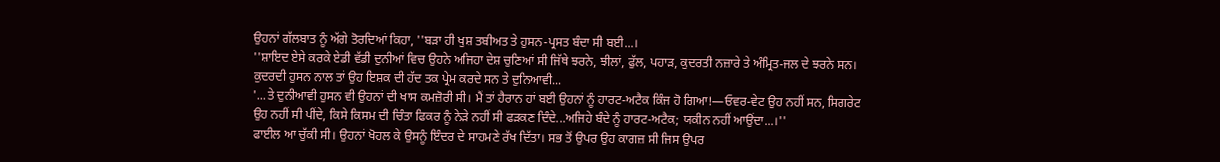ਉਹਨਾਂ ਗੱਲਬਾਤ ਨੂੰ ਅੱਗੇ ਤੋਰਦਿਆਂ ਕਿਹਾ, ''ਬੜਾ ਹੀ ਖੁਸ਼ ਤਬੀਅਤ ਤੇ ਹੁਸਨ-ਪ੍ਰਸਤ ਬੰਦਾ ਸੀ ਬਈ...।
''ਸ਼ਾਇਦ ਏਸੇ ਕਰਕੇ ਏਡੀ ਵੱਡੀ ਦੁਨੀਆਂ ਵਿਚ ਉਹਨੇ ਅਜਿਹਾ ਦੇਸ਼ ਚੁਣਿਆਂ ਸੀ ਜਿੱਥੇ ਝਰਨੇ, ਝੀਲਾਂ, ਫੁੱਲ, ਪਹਾੜ, ਕੁਦਰਤੀ ਨਜ਼ਾਰੇ ਤੇ ਅੰਮ੍ਰਿਤ-ਜਲ ਦੇ ਝਰਨੇ ਸਨ। ਕੁਦਰਦੀ ਹੁਸਨ ਨਾਲ ਤਾਂ ਉਹ ਇਸ਼ਕ ਦੀ ਹੱਦ ਤਕ ਪ੍ਰੇਮ ਕਰਦੇ ਸਨ ਤੇ ਦੁਨਿਆਵੀ...
'...ਤੇ ਦੁਨੀਆਵੀ ਹੁਸਨ ਵੀ ਉਹਨਾਂ ਦੀ ਖਾਸ ਕਮਜ਼ੋਰੀ ਸੀ। ਮੈਂ ਤਾਂ ਹੈਰਾਨ ਹਾਂ ਬਈ ਉਹਨਾਂ ਨੂੰ ਹਾਰਟ-ਅਟੈਕ ਕਿੰਜ ਹੋ ਗਿਆ!—ਓਵਰ-ਵੇਟ ਉਹ ਨਹੀਂ ਸਨ, ਸਿਗਰੇਟ ਉਹ ਨਹੀਂ ਸੀ ਪੀਂਦੇ, ਕਿਸੇ ਕਿਸਮ ਦੀ ਚਿੰਤਾ ਫਿਕਰ ਨੂੰ ਨੇੜੇ ਨਹੀਂ ਸੀ ਫੜਕਣ ਦਿੰਦੇ...ਅਜਿਹੇ ਬੰਦੇ ਨੂੰ ਹਾਰਟ-ਅਟੈਕ; ਯਕੀਨ ਨਹੀਂ ਆਉਂਦਾ...।''
ਫਾਈਲ ਆ ਚੁੱਕੀ ਸੀ। ਉਹਨਾਂ ਖੋਹਲ ਕੇ ਉਸਨੂੰ ਇੰਦਰ ਦੇ ਸਾਹਮਣੇ ਰੱਖ ਦਿੱਤਾ। ਸਭ ਤੋਂ ਉਪਰ ਉਹ ਕਾਗਜ਼ ਸੀ ਜਿਸ ਉਪਰ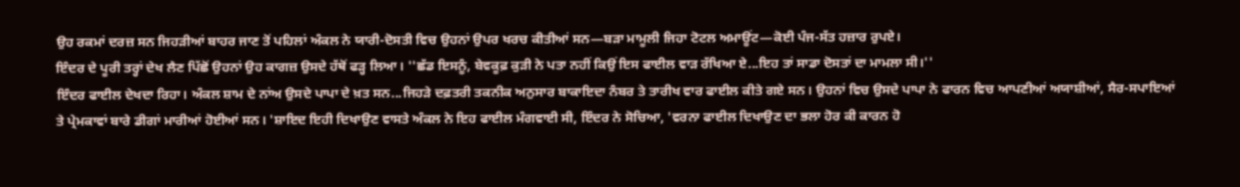ਉਹ ਰਕਮਾਂ ਦਰਜ਼ ਸਨ ਜਿਹੜੀਆਂ ਬਾਹਰ ਜਾਣ ਤੋਂ ਪਹਿਲਾਂ ਅੰਕਲ ਨੇ ਯਾਰੀ-ਦੋਸਤੀ ਵਿਚ ਉਹਨਾਂ ਉਪਰ ਖਰਚ ਕੀਤੀਆਂ ਸਨ—ਬੜਾ ਮਾਮੂਲੀ ਜਿਹਾ ਟੋਟਲ ਅਮਾਊਂਟ—ਕੋਈ ਪੰਜ-ਸੱਤ ਹਜ਼ਾਰ ਰੁਪਏ।
ਇੰਦਰ ਦੇ ਪੂਰੀ ਤਰ੍ਹਾਂ ਦੇਖ ਲੈਣ ਪਿੱਛੋਂ ਉਹਨਾਂ ਉਹ ਕਾਗਜ਼ ਉਸਦੇ ਹੱਥੋਂ ਫੜ੍ਹ ਲਿਆ। ''ਛੱਡ ਇਸਨੂੰ, ਬੇਵਕੂਫ਼ ਕੁੜੀ ਨੇ ਪਤਾ ਨਹੀਂ ਕਿਉਂ ਇਸ ਫਾਈਲ ਵਾੜ ਰੱਖਿਆ ਏ...ਇਹ ਤਾਂ ਸਾਡਾ ਦੋਸਤਾਂ ਦਾ ਮਾਮਲਾ ਸੀ।''
ਇੰਦਰ ਫਾਈਲ ਦੇਖਦਾ ਰਿਹਾ। ਅੰਕਲ ਸ਼ਾਮ ਦੇ ਨਾਂਅ ਉਸਦੇ ਪਾਪਾ ਦੇ ਖ਼ਤ ਸਨ...ਜਿਹੜੇ ਦਫ਼ਤਰੀ ਤਕਨੀਕ ਅਨੁਸਾਰ ਬਾਕਾਇਦਾ ਨੰਬਰ ਤੇ ਤਾਰੀਖ ਵਾਰ ਫਾਈਲ ਕੀਤੇ ਗਏ ਸਨ। ਉਹਨਾਂ ਵਿਚ ਉਸਦੇ ਪਾਪਾ ਨੇ ਫਾਰਨ ਵਿਚ ਆਪਣੀਆਂ ਅਯਾਸ਼ੀਆਂ, ਸੈਰ-ਸਪਾਇਆਂ ਤੇ ਪ੍ਰੇਮਕਾਵਾਂ ਬਾਰੇ ਡੀਗਾਂ ਮਾਰੀਆਂ ਹੋਈਆਂ ਸਨ। 'ਸ਼ਾਇਦ ਇਹੀ ਦਿਖਾਉਣ ਵਾਸਤੇ ਅੰਕਲ ਨੇ ਇਹ ਫਾਈਲ ਮੰਗਵਾਈ ਸੀ, ਇੰਦਰ ਨੇ ਸੋਚਿਆ, 'ਵਰਨਾ ਫਾਈਲ ਦਿਖਾਉਣ ਦਾ ਭਲਾ ਹੋਰ ਕੀ ਕਾਰਨ ਹੋ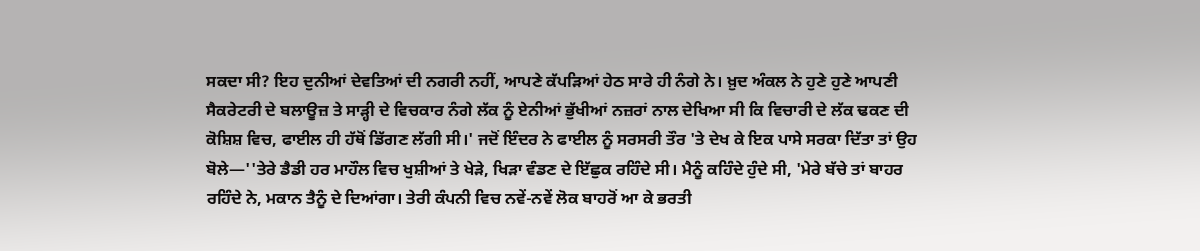ਸਕਦਾ ਸੀ? ਇਹ ਦੁਨੀਆਂ ਦੇਵਤਿਆਂ ਦੀ ਨਗਰੀ ਨਹੀਂ, ਆਪਣੇ ਕੱਪੜਿਆਂ ਹੇਠ ਸਾਰੇ ਹੀ ਨੰਗੇ ਨੇ। ਖ਼ੁਦ ਅੰਕਲ ਨੇ ਹੁਣੇ ਹੁਣੇ ਆਪਣੀ ਸੈਕਰੇਟਰੀ ਦੇ ਬਲਾਊਜ਼ ਤੇ ਸਾੜ੍ਹੀ ਦੇ ਵਿਚਕਾਰ ਨੰਗੇ ਲੱਕ ਨੂੰ ਏਨੀਆਂ ਭੁੱਖੀਆਂ ਨਜ਼ਰਾਂ ਨਾਲ ਦੇਖਿਆ ਸੀ ਕਿ ਵਿਚਾਰੀ ਦੇ ਲੱਕ ਢਕਣ ਦੀ ਕੋਸ਼ਿਸ਼ ਵਿਚ, ਫਾਈਲ ਹੀ ਹੱਥੋਂ ਡਿੱਗਣ ਲੱਗੀ ਸੀ।' ਜਦੋਂ ਇੰਦਰ ਨੇ ਫਾਈਲ ਨੂੰ ਸਰਸਰੀ ਤੌਰ 'ਤੇ ਦੇਖ ਕੇ ਇਕ ਪਾਸੇ ਸਰਕਾ ਦਿੱਤਾ ਤਾਂ ਉਹ ਬੋਲੇ—''ਤੇਰੇ ਡੈਡੀ ਹਰ ਮਾਹੌਲ ਵਿਚ ਖੁਸ਼ੀਆਂ ਤੇ ਖੇੜੇ, ਖਿੜਾ ਵੰਡਣ ਦੇ ਇੱਛੁਕ ਰਹਿੰਦੇ ਸੀ। ਮੈਨੂੰ ਕਹਿੰਦੇ ਹੁੰਦੇ ਸੀ, 'ਮੇਰੇ ਬੱਚੇ ਤਾਂ ਬਾਹਰ ਰਹਿੰਦੇ ਨੇ, ਮਕਾਨ ਤੈਨੂੰ ਦੇ ਦਿਆਂਗਾ। ਤੇਰੀ ਕੰਪਨੀ ਵਿਚ ਨਵੇਂ-ਨਵੇਂ ਲੋਕ ਬਾਹਰੋਂ ਆ ਕੇ ਭਰਤੀ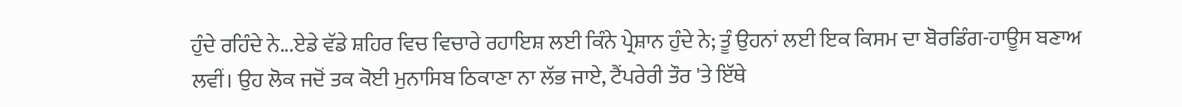ਹੁੰਦੇ ਰਹਿੰਦੇ ਨੇ...ਏਡੇ ਵੱਡੇ ਸ਼ਹਿਰ ਵਿਚ ਵਿਚਾਰੇ ਰਹਾਇਸ਼ ਲਈ ਕਿੰਨੇ ਪ੍ਰੇਸ਼ਾਨ ਹੁੰਦੇ ਨੇ; ਤੂੰ ਉਹਨਾਂ ਲਈ ਇਕ ਕਿਸਮ ਦਾ ਬੋਰਡਿੰਗ-ਹਾਊਸ ਬਣਾਅ ਲਵੀਂ। ਉਹ ਲੋਕ ਜਦੋਂ ਤਕ ਕੋਈ ਮੁਨਾਸਿਬ ਠਿਕਾਣਾ ਨਾ ਲੱਭ ਜਾਏ, ਟੈਂਪਰੇਰੀ ਤੌਰ 'ਤੇ ਇੱਥੇ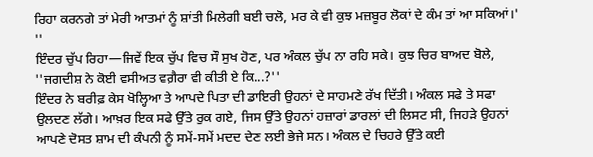ਰਿਹਾ ਕਰਨਗੇ ਤਾਂ ਮੇਰੀ ਆਤਮਾਂ ਨੂੰ ਸ਼ਾਂਤੀ ਮਿਲੇਗੀ ਬਈ ਚਲੋ, ਮਰ ਕੇ ਵੀ ਕੁਝ ਮਜ਼ਬੂਰ ਲੋਕਾਂ ਦੇ ਕੰਮ ਤਾਂ ਆ ਸਕਿਆਂ।' ''
ਇੰਦਰ ਚੁੱਪ ਰਿਹਾ—ਜਿਵੇਂ ਇਕ ਚੁੱਪ ਵਿਚ ਸੌ ਸੁਖ ਹੋਣ, ਪਰ ਅੰਕਲ ਚੁੱਪ ਨਾ ਰਹਿ ਸਕੇ। ਕੁਝ ਚਿਰ ਬਾਅਦ ਬੋਲੇ, ''ਜਗਦੀਸ਼ ਨੇ ਕੋਈ ਵਸੀਅਤ ਵਗ਼ੈਰਾ ਵੀ ਕੀਤੀ ਏ ਕਿ...?''
ਇੰਦਰ ਨੇ ਬਰੀਫ਼ ਕੇਸ ਖੋਲ੍ਹਿਆ ਤੇ ਆਪਦੇ ਪਿਤਾ ਦੀ ਡਾਇਰੀ ਉਹਨਾਂ ਦੇ ਸਾਹਮਣੇ ਰੱਖ ਦਿੱਤੀ। ਅੰਕਲ ਸਫੇ ਤੇ ਸਫਾ ਉਲਦਣ ਲੱਗੇ। ਆਖ਼ਰ ਇਕ ਸਫੇ ਉੱਤੇ ਰੁਕ ਗਏ, ਜਿਸ ਉੱਤੇ ਉਹਨਾਂ ਹਜ਼ਾਰਾਂ ਡਾਰਲਾਂ ਦੀ ਲਿਸਟ ਸੀ, ਜਿਹੜੇ ਉਹਨਾਂ ਆਪਣੇ ਦੋਸਤ ਸ਼ਾਮ ਦੀ ਕੰਪਨੀ ਨੂੰ ਸਮੇਂ-ਸਮੇਂ ਮਦਦ ਦੇਣ ਲਈ ਭੇਜੇ ਸਨ। ਅੰਕਲ ਦੇ ਚਿਹਰੇ ਉੱਤੇ ਕਈ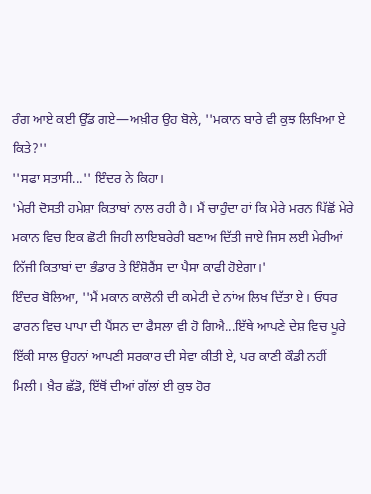ਰੰਗ ਆਏ ਕਈ ਉੱਡ ਗਏ—ਅਖ਼ੀਰ ਉਹ ਬੋਲੇ, ''ਮਕਾਨ ਬਾਰੇ ਵੀ ਕੁਝ ਲਿਖਿਆ ਏ ਕਿਤੇ?''
''ਸਫਾ ਸਤਾਸੀ...'' ਇੰਦਰ ਨੇ ਕਿਹਾ।
'ਮੇਰੀ ਦੋਸਤੀ ਹਮੇਸ਼ਾ ਕਿਤਾਬਾਂ ਨਾਲ ਰਹੀ ਹੈ। ਮੈਂ ਚਾਹੁੰਦਾ ਹਾਂ ਕਿ ਮੇਰੇ ਮਰਨ ਪਿੱਛੋਂ ਮੇਰੇ ਮਕਾਨ ਵਿਚ ਇਕ ਛੋਟੀ ਜਿਹੀ ਲਾਇਬਰੇਰੀ ਬਣਾਅ ਦਿੱਤੀ ਜਾਏ ਜਿਸ ਲਈ ਮੇਰੀਆਂ ਨਿੱਜੀ ਕਿਤਾਬਾਂ ਦਾ ਭੰਡਾਰ ਤੇ ਇੰਸ਼ੋਰੈਂਸ ਦਾ ਪੈਸਾ ਕਾਫੀ ਹੋਏਗਾ।'
ਇੰਦਰ ਬੋਲਿਆ, ''ਮੈਂ ਮਕਾਨ ਕਾਲੋਨੀ ਦੀ ਕਮੇਟੀ ਦੇ ਨਾਂਅ ਲਿਖ ਦਿੱਤਾ ਏ। ਓਧਰ ਫਾਰਨ ਵਿਚ ਪਾਪਾ ਦੀ ਪੈਂਸਨ ਦਾ ਫੈਸਲਾ ਵੀ ਹੋ ਗਿਐ...ਇੱਥੇ ਆਪਣੇ ਦੇਸ਼ ਵਿਚ ਪੂਰੇ ਇੱਕੀ ਸਾਲ ਉਹਨਾਂ ਆਪਣੀ ਸਰਕਾਰ ਦੀ ਸੇਵਾ ਕੀਤੀ ਏ, ਪਰ ਕਾਣੀ ਕੌਡੀ ਨਹੀਂ ਮਿਲੀ। ਖ਼ੈਰ ਛੱਡੋ, ਇੱਥੋਂ ਦੀਆਂ ਗੱਲਾਂ ਈ ਕੁਝ ਹੋਰ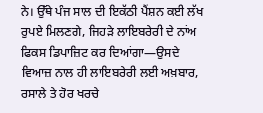ਨੇ। ਉੱਥੇ ਪੰਜ ਸਾਲ ਦੀ ਇਕੱਠੀ ਪੈਂਸ਼ਨ ਕਈ ਲੱਖ ਰੁਪਏ ਮਿਲਣਗੇ, ਜਿਹੜੇ ਲਾਇਬਰੇਰੀ ਦੇ ਨਾਂਅ ਫਿਕਸ ਡਿਪਾਜ਼ਿਟ ਕਰ ਦਿਆਂਗਾ—ਉਸਦੇ ਵਿਆਜ਼ ਨਾਲ ਹੀ ਲਾਇਬਰੇਰੀ ਲਈ ਅਖ਼ਬਾਰ, ਰਸਾਲੇ ਤੇ ਹੋਰ ਖਰਚੇ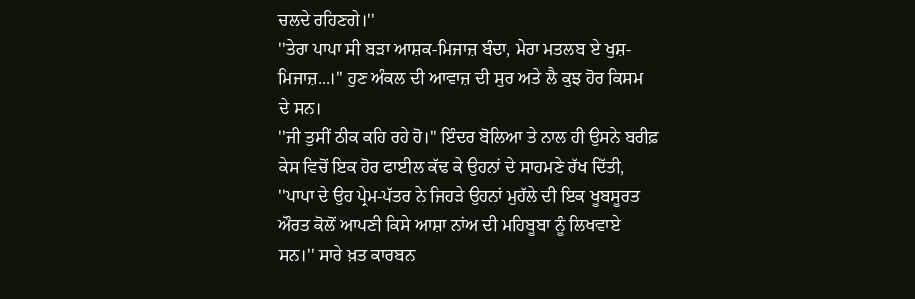ਚਲਦੇ ਰਹਿਣਗੇ।''
''ਤੇਰਾ ਪਾਪਾ ਸੀ ਬੜਾ ਆਸ਼ਕ-ਮਿਜਾਜ਼ ਬੰਦਾ, ਮੇਰਾ ਮਤਲਬ ਏ ਖੁਸ਼-ਮਿਜਾਜ਼...।'' ਹੁਣ ਅੰਕਲ ਦੀ ਆਵਾਜ਼ ਦੀ ਸੁਰ ਅਤੇ ਲੈ ਕੁਝ ਹੋਰ ਕਿਸਮ ਦੇ ਸਨ।
''ਜੀ ਤੁਸੀਂ ਠੀਕ ਕਹਿ ਰਹੇ ਹੋ।'' ਇੰਦਰ ਬੋਲਿਆ ਤੇ ਨਾਲ ਹੀ ਉਸਨੇ ਬਰੀਫ਼ ਕੇਸ ਵਿਚੋਂ ਇਕ ਹੋਰ ਫਾਈਲ ਕੱਢ ਕੇ ਉਹਨਾਂ ਦੇ ਸਾਹਮਣੇ ਰੱਖ ਦਿੱਤੀ, ''ਪਾਪਾ ਦੇ ਉਹ ਪ੍ਰੇਮ-ਪੱਤਰ ਨੇ ਜਿਹੜੇ ਉਹਨਾਂ ਮੁਹੱਲੇ ਦੀ ਇਕ ਖੂਬਸੂਰਤ ਔਰਤ ਕੋਲੋਂ ਆਪਣੀ ਕਿਸੇ ਆਸ਼ਾ ਨਾਂਅ ਦੀ ਮਹਿਬੂਬਾ ਨੂੰ ਲਿਖਵਾਏ ਸਨ।'' ਸਾਰੇ ਖ਼ਤ ਕਾਰਬਨ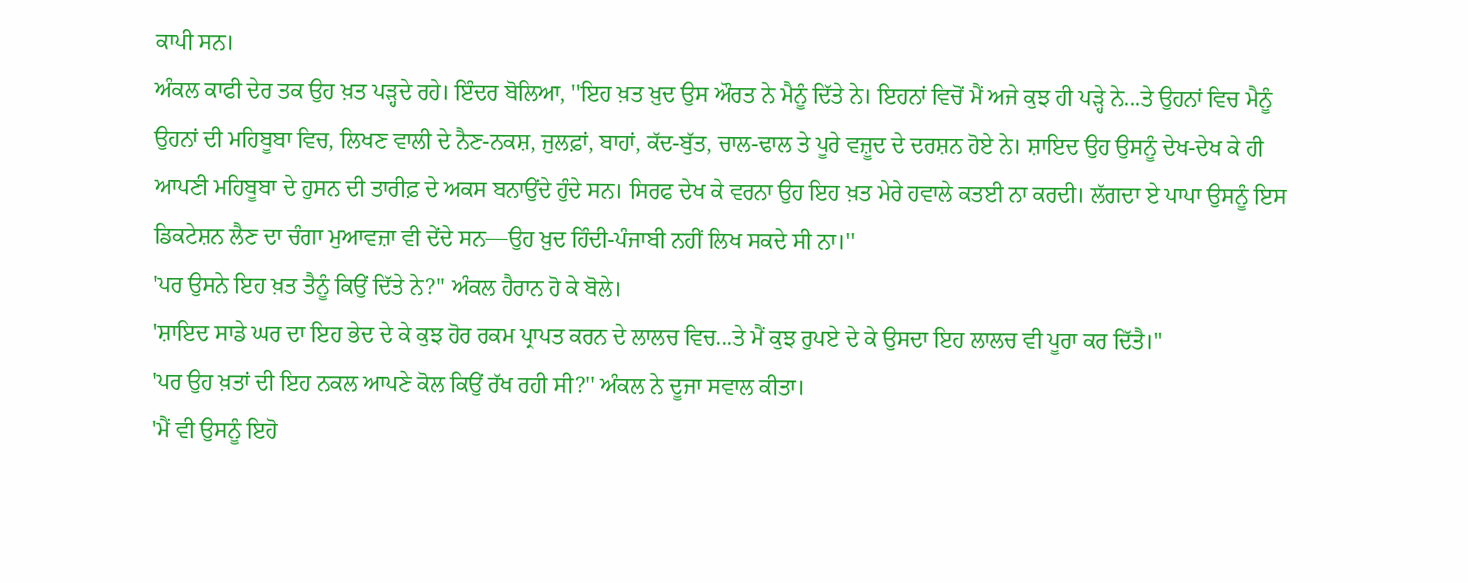ਕਾਪੀ ਸਨ।
ਅੰਕਲ ਕਾਫੀ ਦੇਰ ਤਕ ਉਹ ਖ਼ਤ ਪੜ੍ਹਦੇ ਰਹੇ। ਇੰਦਰ ਬੋਲਿਆ, ''ਇਹ ਖ਼ਤ ਖ਼ੁਦ ਉਸ ਔਰਤ ਨੇ ਮੈਨੂੰ ਦਿੱਤੇ ਨੇ। ਇਹਨਾਂ ਵਿਚੋਂ ਮੈਂ ਅਜੇ ਕੁਝ ਹੀ ਪੜ੍ਹੇ ਨੇ...ਤੇ ਉਹਨਾਂ ਵਿਚ ਮੈਨੂੰ ਉਹਨਾਂ ਦੀ ਮਹਿਬੂਬਾ ਵਿਚ, ਲਿਖਣ ਵਾਲੀ ਦੇ ਨੈਣ-ਨਕਸ਼, ਜੁਲਫ਼ਾਂ, ਬਾਹਾਂ, ਕੱਦ-ਬੁੱਤ, ਚਾਲ-ਢਾਲ ਤੇ ਪੂਰੇ ਵਜ਼ੂਦ ਦੇ ਦਰਸ਼ਨ ਹੋਏ ਨੇ। ਸ਼ਾਇਦ ਉਹ ਉਸਨੂੰ ਦੇਖ-ਦੇਖ ਕੇ ਹੀ ਆਪਣੀ ਮਹਿਬੂਬਾ ਦੇ ਹੁਸਨ ਦੀ ਤਾਰੀਫ਼ ਦੇ ਅਕਸ ਬਨਾਉਂਦੇ ਹੁੰਦੇ ਸਨ। ਸਿਰਫ ਦੇਖ ਕੇ ਵਰਨਾ ਉਹ ਇਹ ਖ਼ਤ ਮੇਰੇ ਹਵਾਲੇ ਕਤਈ ਨਾ ਕਰਦੀ। ਲੱਗਦਾ ਏ ਪਾਪਾ ਉਸਨੂੰ ਇਸ ਡਿਕਟੇਸ਼ਨ ਲੈਣ ਦਾ ਚੰਗਾ ਮੁਆਵਜ਼ਾ ਵੀ ਦੇਂਦੇ ਸਨ—ਉਹ ਖ਼ੁਦ ਹਿੰਦੀ-ਪੰਜਾਬੀ ਨਹੀਂ ਲਿਖ ਸਕਦੇ ਸੀ ਨਾ।''
'ਪਰ ਉਸਨੇ ਇਹ ਖ਼ਤ ਤੈਨੂੰ ਕਿਉਂ ਦਿੱਤੇ ਨੇ?'' ਅੰਕਲ ਹੈਰਾਨ ਹੋ ਕੇ ਬੋਲੇ।
'ਸ਼ਾਇਦ ਸਾਡੇ ਘਰ ਦਾ ਇਹ ਭੇਦ ਦੇ ਕੇ ਕੁਝ ਹੋਰ ਰਕਮ ਪ੍ਰਾਪਤ ਕਰਨ ਦੇ ਲਾਲਚ ਵਿਚ...ਤੇ ਮੈਂ ਕੁਝ ਰੁਪਏ ਦੇ ਕੇ ਉਸਦਾ ਇਹ ਲਾਲਚ ਵੀ ਪੂਰਾ ਕਰ ਦਿੱਤੈ।''
'ਪਰ ਉਹ ਖ਼ਤਾਂ ਦੀ ਇਹ ਨਕਲ ਆਪਣੇ ਕੋਲ ਕਿਉਂ ਰੱਖ ਰਹੀ ਸੀ?'' ਅੰਕਲ ਨੇ ਦੂਜਾ ਸਵਾਲ ਕੀਤਾ।
'ਮੈਂ ਵੀ ਉਸਨੂੰ ਇਹੋ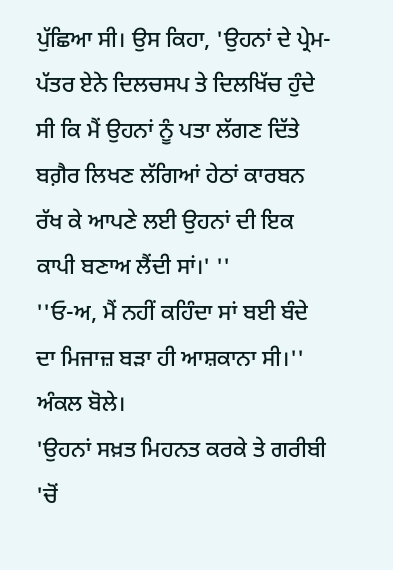ਪੁੱਛਿਆ ਸੀ। ਉਸ ਕਿਹਾ, 'ਉਹਨਾਂ ਦੇ ਪ੍ਰੇਮ-ਪੱਤਰ ਏਨੇ ਦਿਲਚਸਪ ਤੇ ਦਿਲਖਿੱਚ ਹੁੰਦੇ ਸੀ ਕਿ ਮੈਂ ਉਹਨਾਂ ਨੂੰ ਪਤਾ ਲੱਗਣ ਦਿੱਤੇ ਬਗ਼ੈਰ ਲਿਖਣ ਲੱਗਿਆਂ ਹੇਠਾਂ ਕਾਰਬਨ ਰੱਖ ਕੇ ਆਪਣੇ ਲਈ ਉਹਨਾਂ ਦੀ ਇਕ ਕਾਪੀ ਬਣਾਅ ਲੈਂਦੀ ਸਾਂ।' ''
''ਓ-ਅ, ਮੈਂ ਨਹੀਂ ਕਹਿੰਦਾ ਸਾਂ ਬਈ ਬੰਦੇ ਦਾ ਮਿਜਾਜ਼ ਬੜਾ ਹੀ ਆਸ਼ਕਾਨਾ ਸੀ।'' ਅੰਕਲ ਬੋਲੇ।
'ਉਹਨਾਂ ਸਖ਼ਤ ਮਿਹਨਤ ਕਰਕੇ ਤੇ ਗਰੀਬੀ 'ਚੋਂ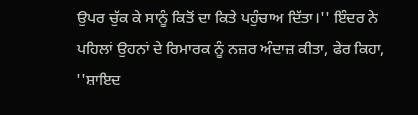ਉਪਰ ਚੁੱਕ ਕੇ ਸਾਨੂੰ ਕਿਤੋਂ ਦਾ ਕਿਤੇ ਪਹੁੰਚਾਅ ਦਿੱਤਾ।'' ਇੰਦਰ ਨੇ ਪਹਿਲਾਂ ਉਹਨਾਂ ਦੇ ਰਿਮਾਰਕ ਨੂੰ ਨਜ਼ਰ ਅੰਦਾਜ਼ ਕੀਤਾ, ਫੇਰ ਕਿਹਾ, ''ਸ਼ਾਇਦ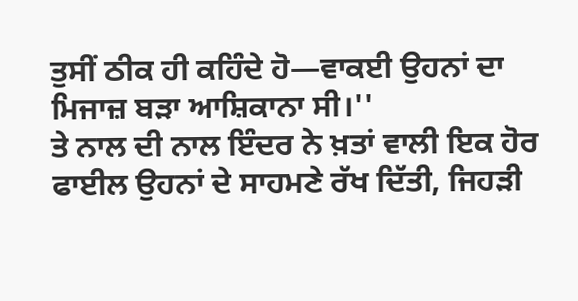ਤੁਸੀਂ ਠੀਕ ਹੀ ਕਹਿੰਦੇ ਹੋ—ਵਾਕਈ ਉਹਨਾਂ ਦਾ ਮਿਜਾਜ਼ ਬੜਾ ਆਸ਼ਿਕਾਨਾ ਸੀ।''
ਤੇ ਨਾਲ ਦੀ ਨਾਲ ਇੰਦਰ ਨੇ ਖ਼ਤਾਂ ਵਾਲੀ ਇਕ ਹੋਰ ਫਾਈਲ ਉਹਨਾਂ ਦੇ ਸਾਹਮਣੇ ਰੱਖ ਦਿੱਤੀ, ਜਿਹੜੀ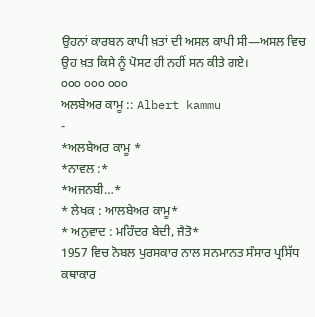ਉਹਨਾਂ ਕਾਰਬਨ ਕਾਪੀ ਖ਼ਤਾਂ ਦੀ ਅਸਲ ਕਾਪੀ ਸੀ—ਅਸਲ ਵਿਚ ਉਹ ਖ਼ਤ ਕਿਸੇ ਨੂੰ ਪੋਸਟ ਹੀ ਨਹੀਂ ਸਨ ਕੀਤੇ ਗਏ।
੦੦੦ ੦੦੦ ੦੦੦
ਅਲਬੇਅਰ ਕਾਮੂ :: Albert kammu
-
*ਅਲਬੇਅਰ ਕਾਮੂ *
*ਨਾਵਲ :*
*ਅਜਨਬੀ…*
* ਲੇਖਕ : ਆਲਬੇਅਰ ਕਾਮੂ*
* ਅਨੁਵਾਦ : ਮਹਿੰਦਰ ਬੇਦੀ, ਜੈਤੋ*
1957 ਵਿਚ ਨੋਬਲ ਪੁਰਸਕਾਰ ਨਾਲ ਸਨਮਾਨਤ ਸੰਸਾਰ ਪ੍ਰਸਿੱਧ ਕਥਾਕਾਰ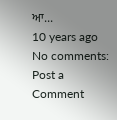ਆ...
10 years ago
No comments:
Post a Comment